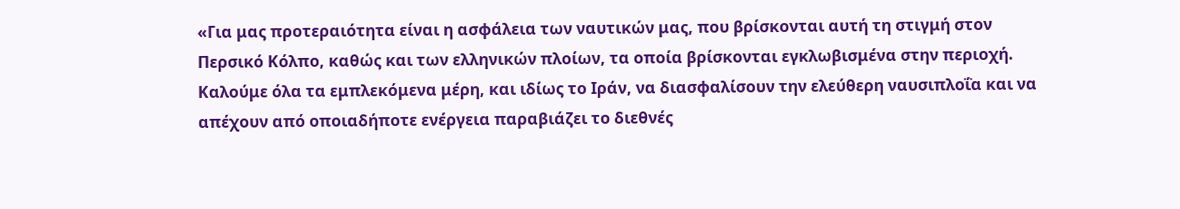«Για μας προτεραιότητα είναι η ασφάλεια των ναυτικών μας, που βρίσκονται αυτή τη στιγμή στον Περσικό Κόλπο, καθώς και των ελληνικών πλοίων, τα οποία βρίσκονται εγκλωβισμένα στην περιοχή. Καλούμε όλα τα εμπλεκόμενα μέρη, και ιδίως το Ιράν, να διασφαλίσουν την ελεύθερη ναυσιπλοΐα και να απέχουν από οποιαδήποτε ενέργεια παραβιάζει το διεθνές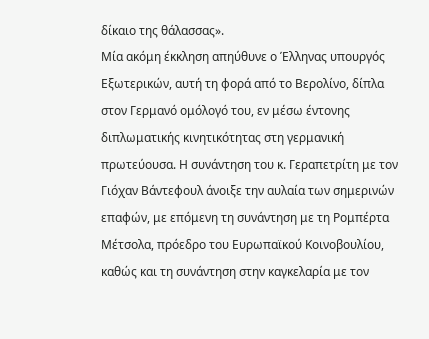δίκαιο της θάλασσας».
Μία ακόμη έκκληση απηύθυνε ο Έλληνας υπουργός Εξωτερικών, αυτή τη φορά από το Βερολίνο, δίπλα στον Γερμανό ομόλογό του, εν μέσω έντονης διπλωματικής κινητικότητας στη γερμανική πρωτεύουσα. Η συνάντηση του κ. Γεραπετρίτη με τον Γιόχαν Βάντεφουλ άνοιξε την αυλαία των σημερινών επαφών, με επόμενη τη συνάντηση με τη Ρομπέρτα Μέτσολα, πρόεδρο του Ευρωπαϊκού Κοινοβουλίου, καθώς και τη συνάντηση στην καγκελαρία με τον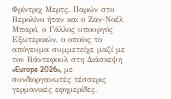Φρίντριχ Μερτς. Παρών στο Βερολίνο ήταν και ο Ζαν-Νοέλ Μπαρό, ο Γάλλος υπουργός Εξωτερικών, ο οποίος το απόγευμα συμμετείχε μαζί με τον Βάντεφουλ στη Διάσκεψη «Europe 2026», με συνδιοργανωτές τέσσερις γερμανικές εφημερίδες.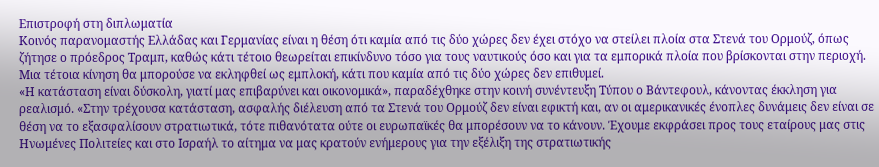Επιστροφή στη διπλωματία
Κοινός παρανομαστής Ελλάδας και Γερμανίας είναι η θέση ότι καμία από τις δύο χώρες δεν έχει στόχο να στείλει πλοία στα Στενά του Ορμούζ, όπως ζήτησε ο πρόεδρος Τραμπ, καθώς κάτι τέτοιο θεωρείται επικίνδυνο τόσο για τους ναυτικούς όσο και για τα εμπορικά πλοία που βρίσκονται στην περιοχή. Μια τέτοια κίνηση θα μπορούσε να εκληφθεί ως εμπλοκή, κάτι που καμία από τις δύο χώρες δεν επιθυμεί.
«Η κατάσταση είναι δύσκολη, γιατί μας επιβαρύνει και οικονομικά», παραδέχθηκε στην κοινή συνέντευξη Τύπου ο Βάντεφουλ, κάνοντας έκκληση για ρεαλισμό. «Στην τρέχουσα κατάσταση, ασφαλής διέλευση από τα Στενά του Ορμούζ δεν είναι εφικτή και, αν οι αμερικανικές ένοπλες δυνάμεις δεν είναι σε θέση να το εξασφαλίσουν στρατιωτικά, τότε πιθανότατα ούτε οι ευρωπαϊκές θα μπορέσουν να το κάνουν. Έχουμε εκφράσει προς τους εταίρους μας στις Ηνωμένες Πολιτείες και στο Ισραήλ το αίτημα να μας κρατούν ενήμερους για την εξέλιξη της στρατιωτικής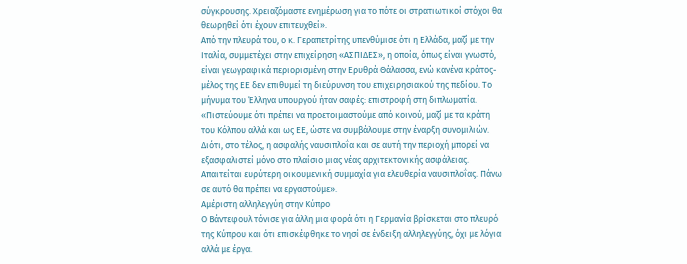σύγκρουσης. Χρειαζόμαστε ενημέρωση για το πότε οι στρατιωτικοί στόχοι θα θεωρηθεί ότι έχουν επιτευχθεί».
Από την πλευρά του, ο κ. Γεραπετρίτης υπενθύμισε ότι η Ελλάδα, μαζί με την Ιταλία, συμμετέχει στην επιχείρηση «ΑΣΠΙΔΕΣ», η οποία, όπως είναι γνωστό, είναι γεωγραφικά περιορισμένη στην Ερυθρά Θάλασσα, ενώ κανένα κράτος-μέλος της ΕΕ δεν επιθυμεί τη διεύρυνση του επιχειρησιακού της πεδίου. Το μήνυμα του Έλληνα υπουργού ήταν σαφές: επιστροφή στη διπλωματία. «Πιστεύουμε ότι πρέπει να προετοιμαστούμε από κοινού, μαζί με τα κράτη του Κόλπου αλλά και ως ΕΕ, ώστε να συμβάλουμε στην έναρξη συνομιλιών. Διότι, στο τέλος, η ασφαλής ναυσιπλοΐα και σε αυτή την περιοχή μπορεί να εξασφαλιστεί μόνο στο πλαίσιο μιας νέας αρχιτεκτονικής ασφάλειας. Απαιτείται ευρύτερη οικουμενική συμμαχία για ελευθερία ναυσιπλοΐας. Πάνω σε αυτό θα πρέπει να εργαστούμε».
Αμέριστη αλληλεγγύη στην Κύπρο
Ο Βάντεφουλ τόνισε για άλλη μια φορά ότι η Γερμανία βρίσκεται στο πλευρό της Κύπρου και ότι επισκέφθηκε το νησί σε ένδειξη αλληλεγγύης, όχι με λόγια αλλά με έργα.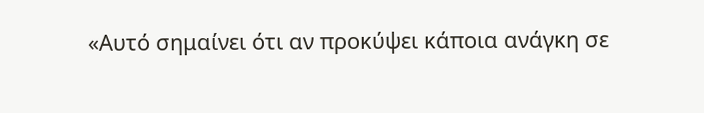«Αυτό σημαίνει ότι αν προκύψει κάποια ανάγκη σε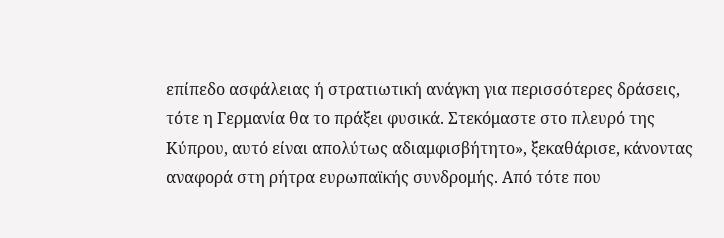επίπεδο ασφάλειας ή στρατιωτική ανάγκη για περισσότερες δράσεις, τότε η Γερμανία θα το πράξει φυσικά. Στεκόμαστε στο πλευρό της Κύπρου, αυτό είναι απολύτως αδιαμφισβήτητο», ξεκαθάρισε, κάνοντας αναφορά στη ρήτρα ευρωπαϊκής συνδρομής. Από τότε που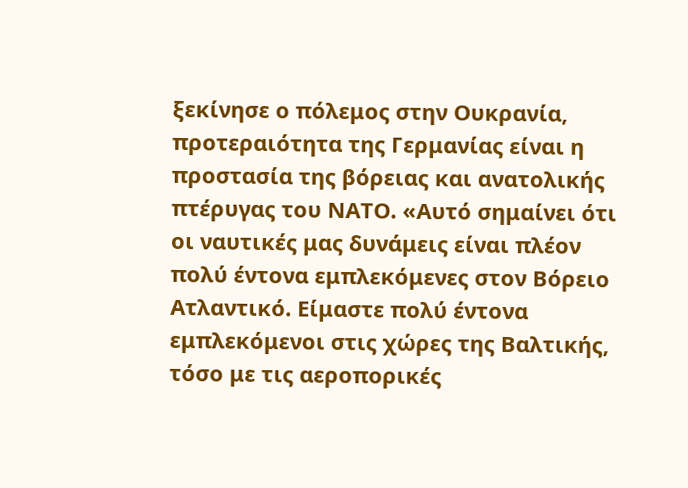ξεκίνησε ο πόλεμος στην Ουκρανία, προτεραιότητα της Γερμανίας είναι η προστασία της βόρειας και ανατολικής πτέρυγας του ΝΑΤΟ. «Αυτό σημαίνει ότι οι ναυτικές μας δυνάμεις είναι πλέον πολύ έντονα εμπλεκόμενες στον Βόρειο Ατλαντικό. Είμαστε πολύ έντονα εμπλεκόμενοι στις χώρες της Βαλτικής, τόσο με τις αεροπορικές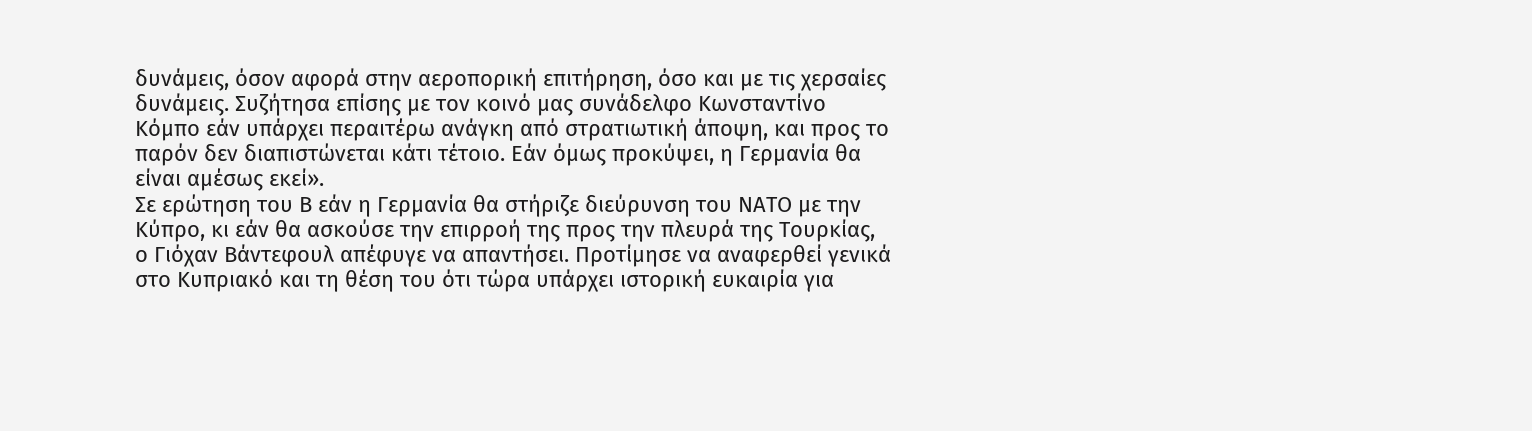δυνάμεις, όσον αφορά στην αεροπορική επιτήρηση, όσο και με τις χερσαίες δυνάμεις. Συζήτησα επίσης με τον κοινό μας συνάδελφο Κωνσταντίνο Κόμπο εάν υπάρχει περαιτέρω ανάγκη από στρατιωτική άποψη, και προς το παρόν δεν διαπιστώνεται κάτι τέτοιο. Εάν όμως προκύψει, η Γερμανία θα είναι αμέσως εκεί».
Σε ερώτηση του Β εάν η Γερμανία θα στήριζε διεύρυνση του ΝΑΤΟ με την Κύπρο, κι εάν θα ασκούσε την επιρροή της προς την πλευρά της Τουρκίας, ο Γιόχαν Βάντεφουλ απέφυγε να απαντήσει. Προτίμησε να αναφερθεί γενικά στο Κυπριακό και τη θέση του ότι τώρα υπάρχει ιστορική ευκαιρία για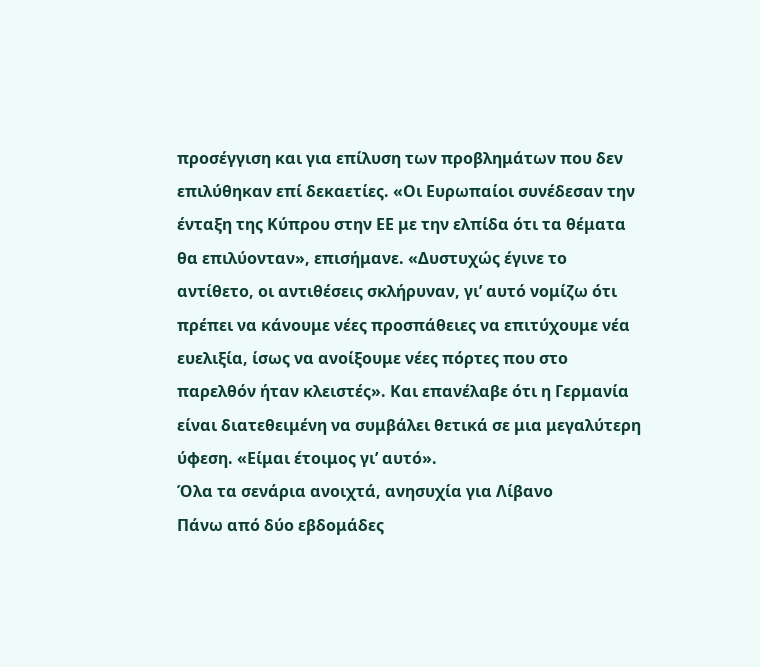προσέγγιση και για επίλυση των προβλημάτων που δεν επιλύθηκαν επί δεκαετίες. «Οι Ευρωπαίοι συνέδεσαν την ένταξη της Κύπρου στην ΕΕ με την ελπίδα ότι τα θέματα θα επιλύονταν», επισήμανε. «Δυστυχώς έγινε το αντίθετο, οι αντιθέσεις σκλήρυναν, γι’ αυτό νομίζω ότι πρέπει να κάνουμε νέες προσπάθειες να επιτύχουμε νέα ευελιξία, ίσως να ανοίξουμε νέες πόρτες που στο παρελθόν ήταν κλειστές». Και επανέλαβε ότι η Γερμανία είναι διατεθειμένη να συμβάλει θετικά σε μια μεγαλύτερη ύφεση. «Είμαι έτοιμος γι’ αυτό».
Όλα τα σενάρια ανοιχτά, ανησυχία για Λίβανο
Πάνω από δύο εβδομάδες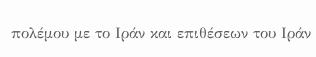πολέμου με το Ιράν και επιθέσεων του Ιράν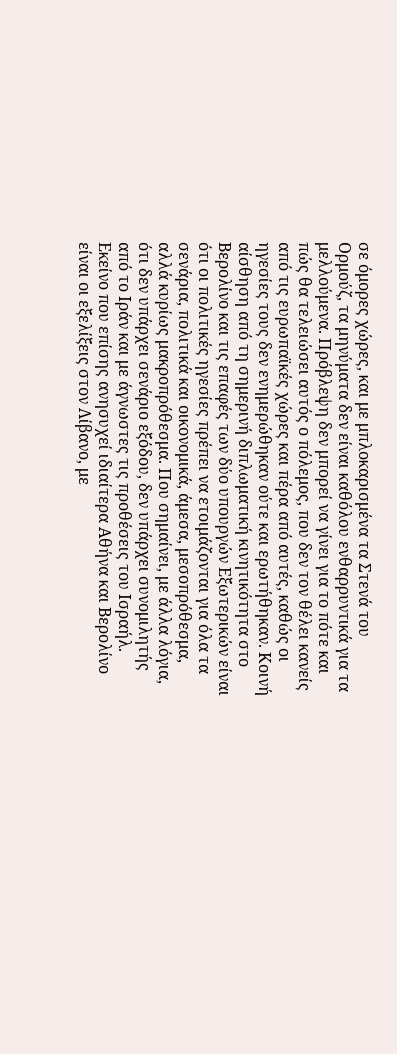σε όμορες χώρες, και με μπλοκαρισμένα τα Στενά του Ορμούζ, τα μηνύματα δεν είναι καθόλου ενθαρρυντικά για τα μελλούμενα. Πρόβλεψη δεν μπορεί να γίνει για το πότε και πώς θα τελειώσει αυτός ο πόλεμος, που δεν τον θέλει κανείς από τις ευρωπαϊκές χώρες και πέρα από αυτές, καθώς οι ηγεσίες τους δεν ενημερώθηκαν ούτε και ερωτήθηκαν. Κοινή αίσθηση από τη σημερινή διπλωματική κινητικότητα στο Βερολίνο και τις επαφές των δύο υπουργών Εξωτερικών είναι ότι οι πολιτικές ηγεσίες πρέπει να ετοιμάζονται για όλα τα σενάρια, πολιτικά και οικονομικά, άμεσα, μεσοπρόθεσμα, αλλά κυρίως μακροπρόθεσμα. Που σημαίνει, με άλλα λόγια, ότι δεν υπάρχει σενάριο εξόδου, δεν υπάρχει συνομιλητής από το Ιράν και με άγνωστες τις προθέσεις του Ισραήλ.
Εκείνο που επίσης ανησυχεί ιδιαίτερα Αθήνα και Βερολίνο είναι οι εξελίξεις στον Λίβανο, με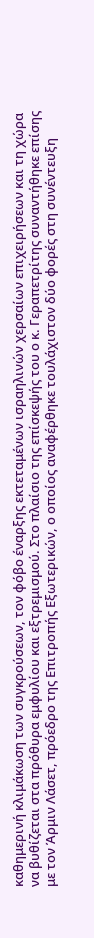καθημερινή κλιμάκωση των συγκρούσεων, τον φόβο έναρξης εκτεταμένων ισραηλινών χερσαίων επιχειρήσεων και τη χώρα να βυθίζεται στα πρόθυρα εμφυλίου και εξτρεμισμού. Στο πλαίσιο της επίσκεψής του ο κ. Γεραπετρίτης συναντήθηκε επίσης με τον Άρμιν Λάσετ, πρόεδρο της Επιτροπής Εξωτερικών, ο οποίος αναφέρθηκε τουλάχιστον δύο φορές στη συνέντευξη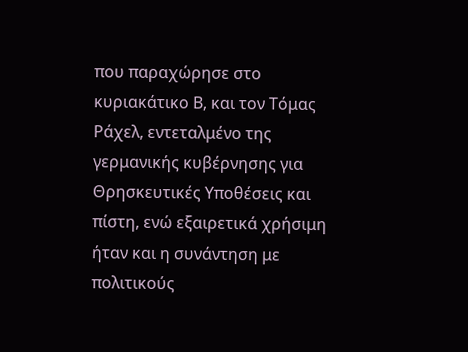που παραχώρησε στο κυριακάτικο Β, και τον Τόμας Ράχελ, εντεταλμένο της γερμανικής κυβέρνησης για Θρησκευτικές Υποθέσεις και πίστη, ενώ εξαιρετικά χρήσιμη ήταν και η συνάντηση με πολιτικούς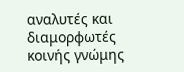αναλυτές και διαμορφωτές κοινής γνώμης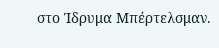στο Ίδρυμα Μπέρτελσμαν.